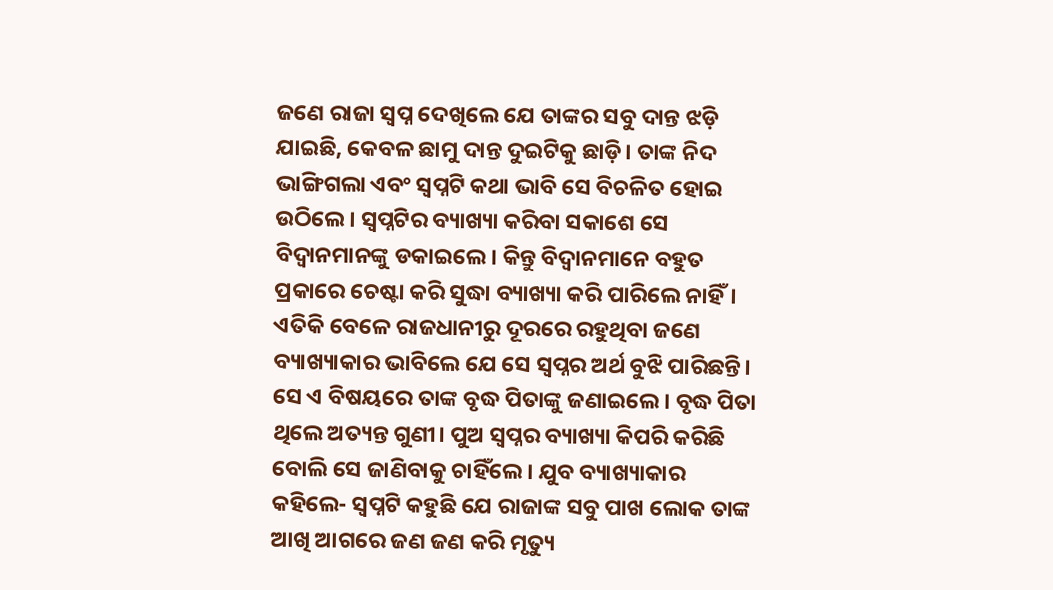ଜଣେ ରାଜା ସ୍ବପ୍ନ ଦେଖିଲେ ଯେ ତାଙ୍କର ସବୁ ଦାନ୍ତ ଝଡ଼ି ଯାଇଛି, କେବଳ ଛାମୁ ଦାନ୍ତ ଦୁଇଟିକୁ ଛାଡ଼ି। ତାଙ୍କ ନିଦ ଭାଙ୍ଗିଗଲା ଏବଂ ସ୍ବପ୍ନଟି କଥା ଭାବି ସେ ବିଚଳିତ ହୋଇ ଉଠିଲେ। ସ୍ବପ୍ନଟିର ବ୍ୟାଖ୍ୟା କରିବା ସକାଶେ ସେ ବିଦ୍ବାନମାନଙ୍କୁ ଡକାଇଲେ। କିନ୍ତୁ ବିଦ୍ବାନମାନେ ବହୁତ ପ୍ରକାରେ ଚେଷ୍ଟା କରି ସୁଦ୍ଧା ବ୍ୟାଖ୍ୟା କରି ପାରିଲେ ନାହିଁ।
ଏତିକି ବେଳେ ରାଜଧାନୀରୁ ଦୂରରେ ରହୁଥିବା ଜଣେ ବ୍ୟାଖ୍ୟାକାର ଭାବିଲେ ଯେ ସେ ସ୍ବପ୍ନର ଅର୍ଥ ବୁଝି ପାରିଛନ୍ତି। ସେ ଏ ବିଷୟରେ ତାଙ୍କ ବୃଦ୍ଧ ପିତାଙ୍କୁ ଜଣାଇଲେ। ବୃଦ୍ଧ ପିତା ଥିଲେ ଅତ୍ୟନ୍ତ ଗୁଣୀ। ପୁଅ ସ୍ବପ୍ନର ବ୍ୟାଖ୍ୟା କିପରି କରିଛି ବୋଲି ସେ ଜାଣିବାକୁ ଚାହିଁଲେ। ଯୁବ ବ୍ୟାଖ୍ୟାକାର କହିଲେ- ସ୍ବପ୍ନଟି କହୁଛି ଯେ ରାଜାଙ୍କ ସବୁ ପାଖ ଲୋକ ତାଙ୍କ ଆଖି ଆଗରେ ଜଣ ଜଣ କରି ମୃତ୍ୟୁ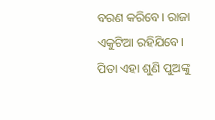ବରଣ କରିବେ। ରାଜା ଏକୁଟିଆ ରହିଯିବେ।
ପିତା ଏହା ଶୁଣି ପୁଅଙ୍କୁ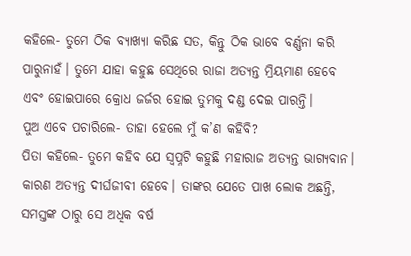କହିଲେ- ତୁମେ ଠିକ ବ୍ୟାଖ୍ୟା କରିଛ ସତ, କିନ୍ତୁ ଠିକ ଭାବେ ବର୍ଣ୍ଣନା କରି ପାରୁନାହଁ। ତୁମେ ଯାହା କହୁଛ ସେଥିରେ ରାଜା ଅତ୍ୟନ୍ତ ମ୍ରିୟମାଣ ହେବେ ଏବଂ ହୋଇପାରେ କ୍ରୋଧ ଜର୍ଜର ହୋଇ ତୁମକୁ ଦଣ୍ଡ ଦେଇ ପାରନ୍ତି।
ପୁଅ ଏବେ ପଚାରିଲେ- ତାହା ହେଲେ ମୁଁ କ’ଣ କହିବି?
ପିତା କହିଲେ- ତୁମେ କହିବ ଯେ ସ୍ବପ୍ନଟି କହୁଛି ମହାରାଜ ଅତ୍ୟନ୍ତ ଭାଗ୍ୟବାନ। କାରଣ ଅତ୍ୟନ୍ତ ଦୀର୍ଘଜୀବୀ ହେବେ। ତାଙ୍କର ଯେତେ ପାଖ ଲୋକ ଅଛନ୍ତି, ସମସ୍ତଙ୍କ ଠାରୁ ସେ ଅଧିକ ବର୍ଷ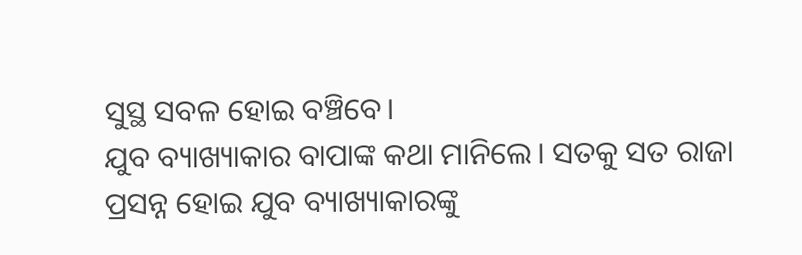ସୁସ୍ଥ ସବଳ ହୋଇ ବଞ୍ଚିବେ।
ଯୁବ ବ୍ୟାଖ୍ୟାକାର ବାପାଙ୍କ କଥା ମାନିଲେ। ସତକୁ ସତ ରାଜା ପ୍ରସନ୍ନ ହୋଇ ଯୁବ ବ୍ୟାଖ୍ୟାକାରଙ୍କୁ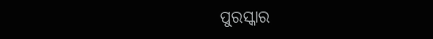ପୁରସ୍କାର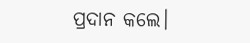ପ୍ରଦାନ କଲେ।